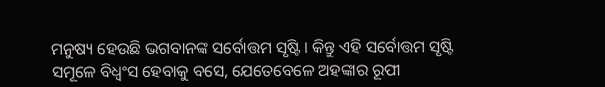ମନୁଷ୍ୟ ହେଉଛି ଭଗବାନଙ୍କ ସର୍ବୋତ୍ତମ ସୃଷ୍ଟି । କିନ୍ତୁ ଏହି ସର୍ବୋତ୍ତମ ସୃଷ୍ଟି ସମୂଳେ ବିଧ୍ୱଂସ ହେବାକୁ ବସେ, ଯେତେବେଳେ ଅହଙ୍କାର ରୂପୀ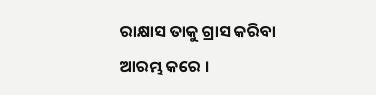ରାକ୍ଷାସ ତାକୁ ଗ୍ରାସ କରିବା ଆରମ୍ଭ କରେ ।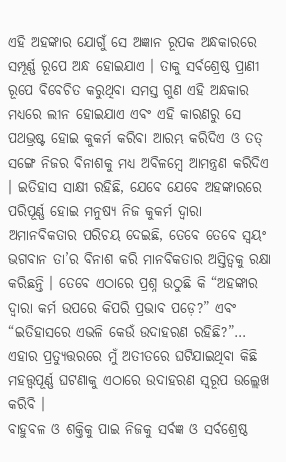ଏହି ଅହଙ୍କାର ଯୋଗୁଁ ସେ ଅଜ୍ଞାନ ରୂପକ ଅନ୍ଧକାରରେ ସମ୍ପୂର୍ଣ୍ଣ ରୂପେ ଅନ୍ଧ ହୋଇଯାଏ । ତାକୁ ସର୍ବଶ୍ରେଷ୍ଠ ପ୍ରାଣୀ ରୂପେ ବିବେଚିତ କରୁଥିବା ସମସ୍ତ ଗୁଣ ଏହି ଅନ୍ଧକାର ମଧ୍ୟରେ ଲୀନ ହୋଇଯାଏ ଏବଂ ଏହି କାରଣରୁ ସେ ପଥଭ୍ରଷ୍ଟ ହୋଇ କୁକର୍ମ କରିବା ଆରମ୍ଭ କରିଦିଏ ଓ ତତ୍ ସଙ୍ଗେ ନିଜର ବିନାଶକୁ ମଧ୍ୟ ଅବିଳମ୍ବେ ଆମନ୍ତ୍ରଣ କରିଦିଏ । ଇତିହାସ ସାକ୍ଷୀ ରହିଛି, ଯେବେ ଯେବେ ଅହଙ୍କାରରେ ପରିପୂର୍ଣ୍ଣ ହୋଇ ମନୁଷ୍ୟ ନିଜ କୁକର୍ମ ଦ୍ୱାରା ଅମାନବିକତାର ପରିଚୟ ଦେଇଛି, ତେବେ ତେବେ ସ୍ୱୟଂ ଭଗବାନ ତା’ର ବିନାଶ କରି ମାନବିକତାର ଅସ୍ତିତ୍ୱକୁ ରକ୍ଷା କରିଛନ୍ତି । ତେବେ ଏଠାରେ ପ୍ରଶ୍ନ ଉଠୁଛି କି “ଅହଙ୍କାର ଦ୍ୱାରା କର୍ମ ଉପରେ କିପରି ପ୍ରଭାବ ପଡ଼େ?” ଏବଂ “ଇତିହାସରେ ଏଭଳି କେଉଁ ଉଦାହରଣ ରହିଛି?”… ଏହାର ପ୍ରତ୍ୟୁତ୍ତରରେ ମୁଁ ଅତୀତରେ ଘଟିଯାଇଥିବା କିଛି ମହତ୍ତ୍ୱପୂର୍ଣ୍ଣ ଘଟଣାକୁ ଏଠାରେ ଉଦାହରଣ ସ୍ୱରୂପ ଉଲ୍ଲେଖ କରିବି ।
ବାହୁବଳ ଓ ଶକ୍ତିକୁ ପାଇ ନିଜକୁ ସର୍ବଜ୍ଞ ଓ ସର୍ବଶ୍ରେଷ୍ଠ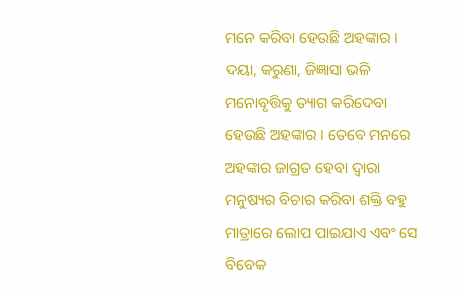ମନେ କରିବା ହେଉଛି ଅହଙ୍କାର । ଦୟା, କରୁଣା, ଜିଜ୍ଞାସା ଭଳି ମନୋବୃତ୍ତିକୁ ତ୍ୟାଗ କରିଦେବା ହେଉଛି ଅହଙ୍କାର । ତେବେ ମନରେ ଅହଙ୍କାର ଜାଗ୍ରତ ହେବା ଦ୍ୱାରା ମନୁଷ୍ୟର ବିଚାର କରିବା ଶକ୍ତି ବହୁ ମାତ୍ରାରେ ଲୋପ ପାଇଯାଏ ଏବଂ ସେ ବିବେକ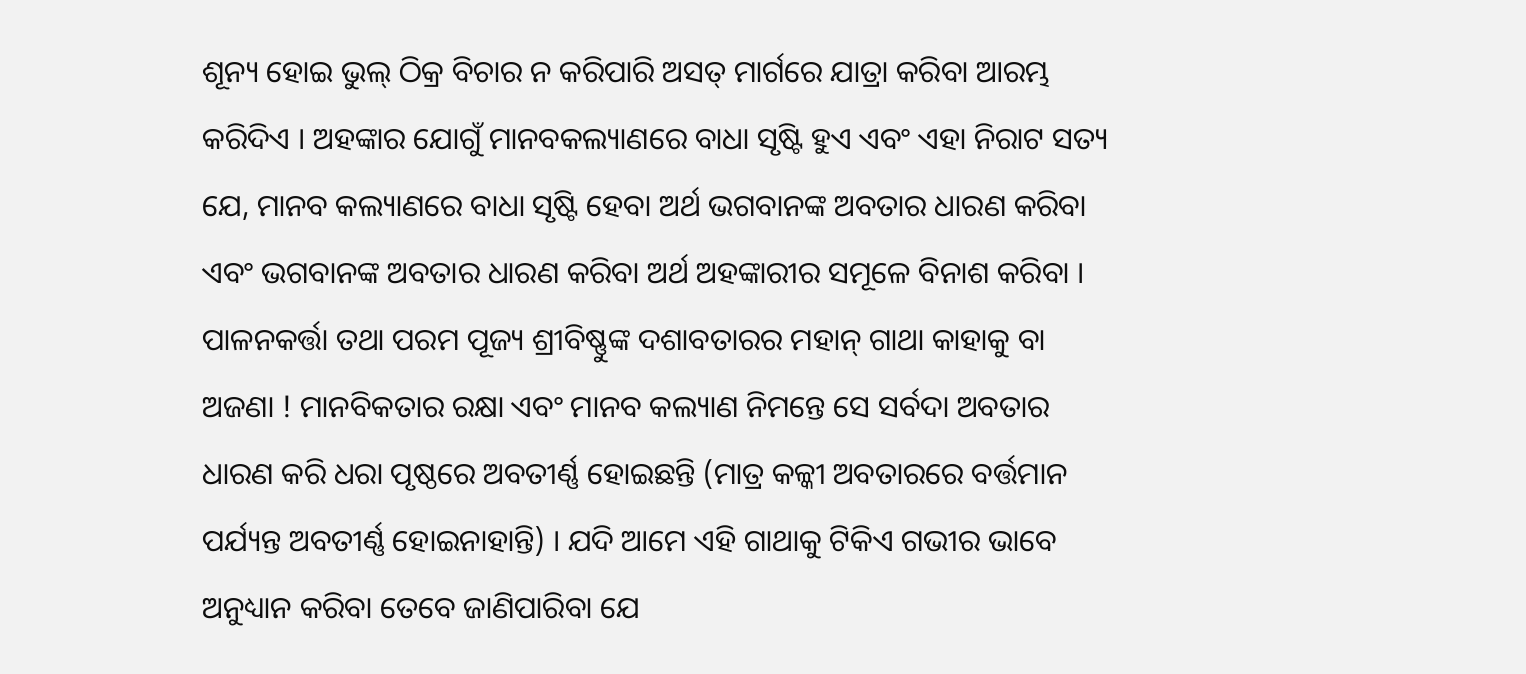ଶୂନ୍ୟ ହୋଇ ଭୁଲ୍ ଠିକ୍ର ବିଚାର ନ କରିପାରି ଅସତ୍ ମାର୍ଗରେ ଯାତ୍ରା କରିବା ଆରମ୍ଭ କରିଦିଏ । ଅହଙ୍କାର ଯୋଗୁଁ ମାନବକଲ୍ୟାଣରେ ବାଧା ସୃଷ୍ଟି ହୁଏ ଏବଂ ଏହା ନିରାଟ ସତ୍ୟ ଯେ, ମାନବ କଲ୍ୟାଣରେ ବାଧା ସୃଷ୍ଟି ହେବା ଅର୍ଥ ଭଗବାନଙ୍କ ଅବତାର ଧାରଣ କରିବା ଏବଂ ଭଗବାନଙ୍କ ଅବତାର ଧାରଣ କରିବା ଅର୍ଥ ଅହଙ୍କାରୀର ସମୂଳେ ବିନାଶ କରିବା ।
ପାଳନକର୍ତ୍ତା ତଥା ପରମ ପୂଜ୍ୟ ଶ୍ରୀବିଷ୍ଣୁଙ୍କ ଦଶାବତାରର ମହାନ୍ ଗାଥା କାହାକୁ ବା ଅଜଣା ! ମାନବିକତାର ରକ୍ଷା ଏବଂ ମାନବ କଲ୍ୟାଣ ନିମନ୍ତେ ସେ ସର୍ବଦା ଅବତାର ଧାରଣ କରି ଧରା ପୃଷ୍ଠରେ ଅବତୀର୍ଣ୍ଣ ହୋଇଛନ୍ତି (ମାତ୍ର କଳ୍କୀ ଅବତାରରେ ବର୍ତ୍ତମାନ ପର୍ଯ୍ୟନ୍ତ ଅବତୀର୍ଣ୍ଣ ହୋଇନାହାନ୍ତି) । ଯଦି ଆମେ ଏହି ଗାଥାକୁ ଟିକିଏ ଗଭୀର ଭାବେ ଅନୁଧ୍ୟାନ କରିବା ତେବେ ଜାଣିପାରିବା ଯେ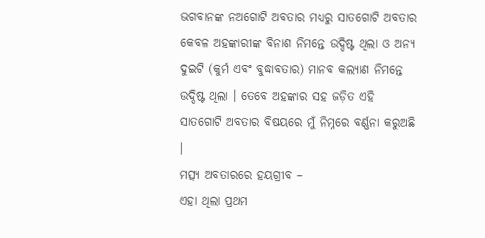ଭଗବାନଙ୍କ ନଅଗୋଟି ଅବତାର ମଧ୍ୟରୁ ସାତଗୋଟି ଅବତାର କେବଳ ଅହଙ୍କାରୀଙ୍କ ବିନାଶ ନିମନ୍ତେ ଉଦ୍ଦିଷ୍ଟ ଥିଲା ଓ ଅନ୍ୟ ଦୁଇଟି (କୁର୍ମ ଏବଂ ବୁଦ୍ଧାବତାର) ମାନବ କଲ୍ୟାଣ ନିମନ୍ତେ ଉଦ୍ଦିଷ୍ଟ ଥିଲା । ତେବେ ଅହଙ୍କାର ସହ ଜଡ଼ିତ ଏହି ସାତଗୋଟି ଅବତାର ବିଷୟରେ ମୁଁ ନିମ୍ନରେ ବର୍ଣ୍ଣନା କରୁଅଛି ।
ମତ୍ସ୍ୟ ଅବତାରରେ ହୟଗ୍ରୀବ –
ଏହା ଥିଲା ପ୍ରଥମ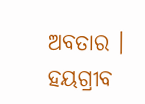ଅବତାର । ହୟଗ୍ରୀବ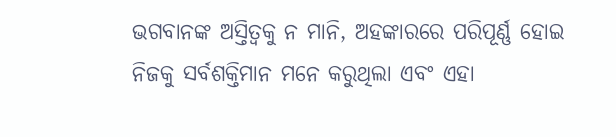ଭଗବାନଙ୍କ ଅସ୍ତିତ୍ୱକୁ ନ ମାନି, ଅହଙ୍କାରରେ ପରିପୂର୍ଣ୍ଣ ହୋଇ ନିଜକୁ ସର୍ବଶକ୍ତିମାନ ମନେ କରୁଥିଲା ଏବଂ ଏହା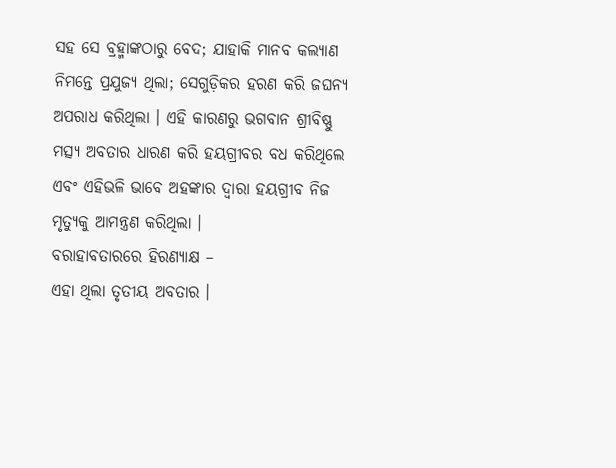ସହ ସେ ବ୍ରହ୍ମାଙ୍କଠାରୁ ବେଦ; ଯାହାକି ମାନବ କଲ୍ୟାଣ ନିମନ୍ତେ ପ୍ରଯୁଜ୍ୟ ଥିଲା; ସେଗୁଡ଼ିକର ହରଣ କରି ଜଘନ୍ୟ ଅପରାଧ କରିଥିଲା । ଏହି କାରଣରୁ ଭଗବାନ ଶ୍ରୀବିଷ୍ଣୁ ମତ୍ସ୍ୟ ଅବତାର ଧାରଣ କରି ହୟଗ୍ରୀବର ବଧ କରିଥିଲେ ଏବଂ ଏହିଭଳି ଭାବେ ଅହଙ୍କାର ଦ୍ୱାରା ହୟଗ୍ରୀବ ନିଜ ମୃତ୍ୟୁକୁ ଆମନ୍ତ୍ରଣ କରିଥିଲା ।
ବରାହାବତାରରେ ହିରଣ୍ୟାକ୍ଷ –
ଏହା ଥିଲା ତୃତୀୟ ଅବତାର ।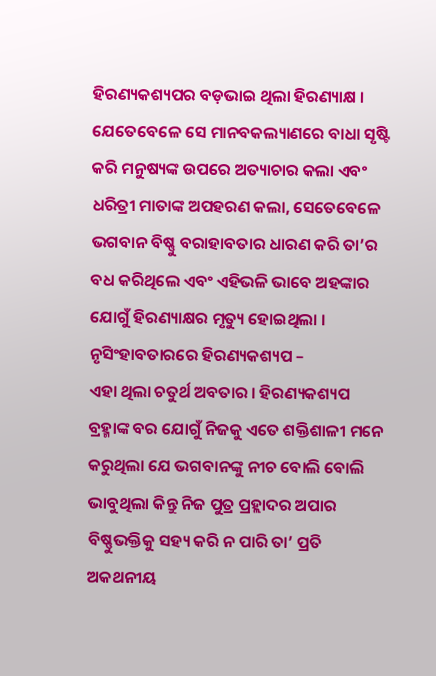ହିରଣ୍ୟକଶ୍ୟପର ବଡ଼ଭାଇ ଥିଲା ହିରଣ୍ୟାକ୍ଷ । ଯେତେବେଳେ ସେ ମାନବକଲ୍ୟାଣରେ ବାଧା ସୃଷ୍ଟି କରି ମନୁଷ୍ୟଙ୍କ ଉପରେ ଅତ୍ୟାଚାର କଲା ଏବଂ ଧରିତ୍ରୀ ମାତାଙ୍କ ଅପହରଣ କଲା, ସେତେବେଳେ ଭଗବାନ ବିଷ୍ଣୁ ବରାହାବତାର ଧାରଣ କରି ତା’ର ବଧ କରିଥିଲେ ଏବଂ ଏହିଭଳି ଭାବେ ଅହଙ୍କାର ଯୋଗୁଁ ହିରଣ୍ୟାକ୍ଷର ମୃତ୍ୟୁ ହୋଇଥିଲା ।
ନୃସିଂହାବତାରରେ ହିରଣ୍ୟକଶ୍ୟପ –
ଏହା ଥିଲା ଚତୁର୍ଥ ଅବତାର । ହିରଣ୍ୟକଶ୍ୟପ ବ୍ରହ୍ମାଙ୍କ ବର ଯୋଗୁଁ ନିଜକୁ ଏତେ ଶକ୍ତିଶାଳୀ ମନେ କରୁଥିଲା ଯେ ଭଗବାନଙ୍କୁ ନୀଚ ବୋଲି ବୋଲି ଭାବୁଥିଲା କିନ୍ତୁ ନିଜ ପୁତ୍ର ପ୍ରହ୍ଲାଦର ଅପାର ବିଷ୍ଣୁଭକ୍ତିକୁ ସହ୍ୟ କରି ନ ପାରି ତା’ ପ୍ରତି ଅକଥନୀୟ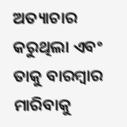ଅତ୍ୟାଚାର କରୁଥିଲା ଏବଂ ତାକୁ ବାରମ୍ବାର ମାରିବାକୁ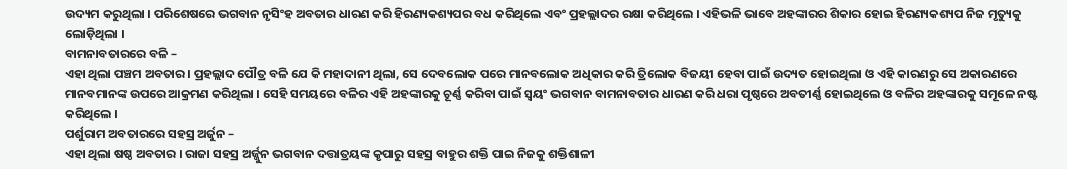ଉଦ୍ୟମ କରୁଥିଲା । ପରିଶେଷରେ ଭଗବାନ ନୃସିଂହ ଅବତାର ଧାରଣ କରି ହିରଣ୍ୟକଶ୍ୟପର ବଧ କରିଥିଲେ ଏବଂ ପ୍ରହଲ୍ଲାଦର ରକ୍ଷା କରିଥିଲେ । ଏହିଭଳି ଭାବେ ଅହଙ୍କାରର ଶିକାର ହୋଇ ହିରଣ୍ୟକଶ୍ୟପ ନିଜ ମୃତ୍ୟୁକୁ ଲୋଡ଼ିଥିଲା ।
ବାମନାବତାରରେ ବଳି –
ଏହା ଥିଲା ପଞ୍ଚମ ଅବତାର । ପ୍ରହଲ୍ଲାଦ ପୌତ୍ର ବଳି ଯେ କି ମହାଦାନୀ ଥିଲା, ସେ ଦେବଲୋକ ପରେ ମାନବଲୋକ ଅଧିକାର କରି ତ୍ରିଲୋକ ବିଜୟୀ ହେବା ପାଇଁ ଉଦ୍ୟତ ହୋଇଥିଲା ଓ ଏହି କାରଣରୁ ସେ ଅକାରଣରେ ମାନବମାନଙ୍କ ଉପରେ ଆକ୍ରମଣ କରିଥିଲା । ସେହି ସମୟରେ ବଳିର ଏହି ଅହଙ୍କାରକୁ ଚୂର୍ଣ୍ଣ କରିବା ପାଇଁ ସ୍ୱୟଂ ଭଗବାନ ବାମନାବତାର ଧାରଣ କରି ଧରା ପୃଷ୍ଠରେ ଅବତୀର୍ଣ୍ଣ ହୋଇଥିଲେ ଓ ବଳିର ଅହଙ୍କାରକୁ ସମୂଳେ ନଷ୍ଟ କରିଥିଲେ ।
ପର୍ଶୁରାମ ଅବତାରରେ ସହସ୍ର ଅର୍ଜୁନ –
ଏହା ଥିଲା ଷଷ୍ଠ ଅବତାର । ରାଜା ସହସ୍ର ଅର୍ଜ୍ଜୁନ ଭଗବାନ ଦତ୍ତାତ୍ରୟଙ୍କ କୃପାରୁ ସହସ୍ର ବାହୁର ଶକ୍ତି ପାଇ ନିଜକୁ ଶକ୍ତିଶାଳୀ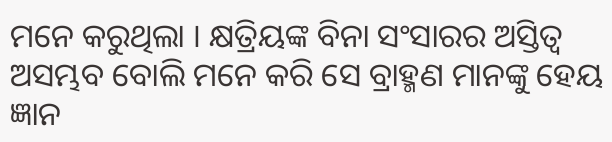ମନେ କରୁଥିଲା । କ୍ଷତ୍ରିୟଙ୍କ ବିନା ସଂସାରର ଅସ୍ତିତ୍ୱ ଅସମ୍ଭବ ବୋଲି ମନେ କରି ସେ ବ୍ରାହ୍ମଣ ମାନଙ୍କୁ ହେୟ ଜ୍ଞାନ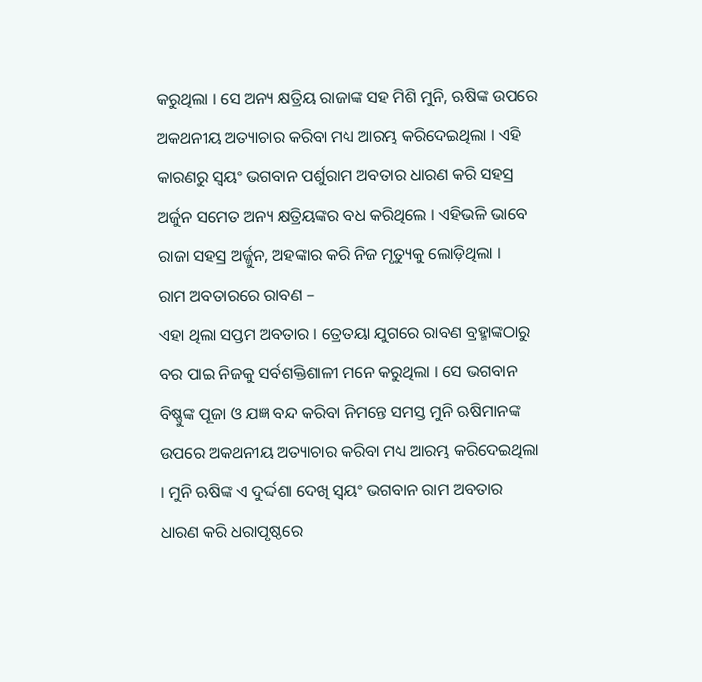କରୁଥିଲା । ସେ ଅନ୍ୟ କ୍ଷତ୍ରିୟ ରାଜାଙ୍କ ସହ ମିଶି ମୁନି, ଋଷିଙ୍କ ଉପରେ ଅକଥନୀୟ ଅତ୍ୟାଚାର କରିବା ମଧ୍ୟ ଆରମ୍ଭ କରିଦେଇଥିଲା । ଏହି କାରଣରୁ ସ୍ଵୟଂ ଭଗବାନ ପର୍ଶୁରାମ ଅବତାର ଧାରଣ କରି ସହସ୍ର ଅର୍ଜୁନ ସମେତ ଅନ୍ୟ କ୍ଷତ୍ରିୟଙ୍କର ବଧ କରିଥିଲେ । ଏହିଭଳି ଭାବେ ରାଜା ସହସ୍ର ଅର୍ଜ୍ଜୁନ, ଅହଙ୍କାର କରି ନିଜ ମୃତ୍ୟୁକୁ ଲୋଡ଼ିଥିଲା ।
ରାମ ଅବତାରରେ ରାବଣ –
ଏହା ଥିଲା ସପ୍ତମ ଅବତାର । ତ୍ରେତୟା ଯୁଗରେ ରାବଣ ବ୍ରହ୍ମାଙ୍କଠାରୁ ବର ପାଇ ନିଜକୁ ସର୍ବଶକ୍ତିଶାଳୀ ମନେ କରୁଥିଲା । ସେ ଭଗବାନ ବିଷ୍ଣୁଙ୍କ ପୂଜା ଓ ଯଜ୍ଞ ବନ୍ଦ କରିବା ନିମନ୍ତେ ସମସ୍ତ ମୁନି ଋଷିମାନଙ୍କ ଉପରେ ଅକଥନୀୟ ଅତ୍ୟାଚାର କରିବା ମଧ୍ୟ ଆରମ୍ଭ କରିଦେଇଥିଲା । ମୁନି ଋଷିଙ୍କ ଏ ଦୁର୍ଦ୍ଦଶା ଦେଖି ସ୍ୱୟଂ ଭଗବାନ ରାମ ଅବତାର ଧାରଣ କରି ଧରାପୃଷ୍ଠରେ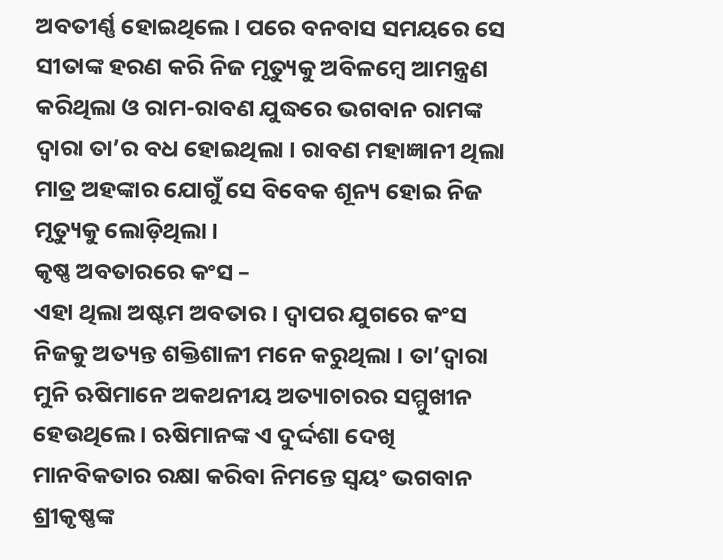ଅବତୀର୍ଣ୍ଣ ହୋଇଥିଲେ । ପରେ ବନବାସ ସମୟରେ ସେ ସୀତାଙ୍କ ହରଣ କରି ନିଜ ମୃତ୍ୟୁକୁ ଅବିଳମ୍ବେ ଆମନ୍ତ୍ରଣ କରିଥିଲା ଓ ରାମ-ରାବଣ ଯୁଦ୍ଧରେ ଭଗବାନ ରାମଙ୍କ ଦ୍ୱାରା ତା’ର ବଧ ହୋଇଥିଲା । ରାବଣ ମହାଜ୍ଞାନୀ ଥିଲା ମାତ୍ର ଅହଙ୍କାର ଯୋଗୁଁ ସେ ବିବେକ ଶୂନ୍ୟ ହୋଇ ନିଜ ମୃତ୍ୟୁକୁ ଲୋଡ଼ିଥିଲା ।
କୃଷ୍ଣ ଅବତାରରେ କଂସ –
ଏହା ଥିଲା ଅଷ୍ଟମ ଅବତାର । ଦ୍ୱାପର ଯୁଗରେ କଂସ ନିଜକୁ ଅତ୍ୟନ୍ତ ଶକ୍ତିଶାଳୀ ମନେ କରୁଥିଲା । ତା’ଦ୍ୱାରା ମୁନି ଋଷିମାନେ ଅକଥନୀୟ ଅତ୍ୟାଚାରର ସମ୍ମୁଖୀନ ହେଉଥିଲେ । ଋଷିମାନଙ୍କ ଏ ଦୁର୍ଦ୍ଦଶା ଦେଖି ମାନବିକତାର ରକ୍ଷା କରିବା ନିମନ୍ତେ ସ୍ୱୟଂ ଭଗବାନ ଶ୍ରୀକୃଷ୍ଣଙ୍କ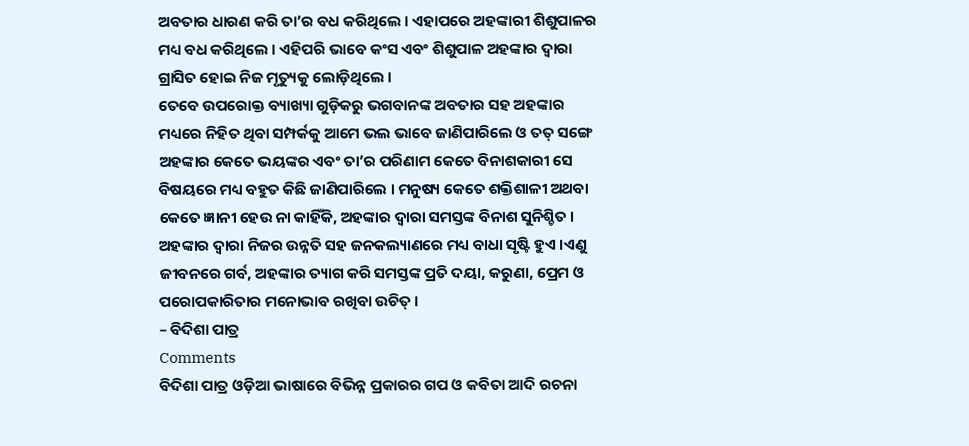ଅବତାର ଧାରଣ କରି ତା’ର ବଧ କରିଥିଲେ । ଏହାପରେ ଅହଙ୍କାରୀ ଶିଶୁପାଳର ମଧ୍ୟ ବଧ କରିଥିଲେ । ଏହିପରି ଭାବେ କଂସ ଏବଂ ଶିଶୁପାଳ ଅହଙ୍କାର ଦ୍ୱାରା ଗ୍ରାସିତ ହୋଇ ନିଜ ମୃତ୍ୟୁକୁ ଲୋଡ଼ିଥିଲେ ।
ତେବେ ଉପରୋକ୍ତ ବ୍ୟାଖ୍ୟା ଗୁଡ଼ିକରୁ ଭଗବାନଙ୍କ ଅବତାର ସହ ଅହଙ୍କାର ମଧ୍ୟରେ ନିହିତ ଥିବା ସମ୍ପର୍କକୁ ଆମେ ଭଲ ଭାବେ ଜାଣିପାରିଲେ ଓ ତତ୍ ସଙ୍ଗେ ଅହଙ୍କାର କେତେ ଭୟଙ୍କର ଏବଂ ତା’ର ପରିଣାମ କେତେ ବିନାଶକାରୀ ସେ ବିଷୟରେ ମଧ୍ୟ ବହୁତ କିଛି ଜାଣିପାରିଲେ । ମନୁଷ୍ୟ କେତେ ଶକ୍ତିଶାଳୀ ଅଥବା କେତେ ଜ୍ଞାନୀ ହେଉ ନା କାହିଁକି, ଅହଙ୍କାର ଦ୍ୱାରା ସମସ୍ତଙ୍କ ବିନାଶ ସୁନିଶ୍ଚିତ । ଅହଙ୍କାର ଦ୍ୱାରା ନିଜର ଉନ୍ନତି ସହ ଜନକଲ୍ୟାଣରେ ମଧ୍ୟ ବାଧା ସୃଷ୍ଟି ହୁଏ ।ଏଣୁ ଜୀବନରେ ଗର୍ବ, ଅହଙ୍କାର ତ୍ୟାଗ କରି ସମସ୍ତଙ୍କ ପ୍ରତି ଦୟା, କରୁଣା, ପ୍ରେମ ଓ ପରୋପକାରିତାର ମନୋଭାବ ରଖିବା ଉଚିତ୍ ।
– ବିଦିଶା ପାତ୍ର
Comments
ବିଦିଶା ପାତ୍ର ଓଡ଼ିଆ ଭାଷାରେ ବିଭିନ୍ନ ପ୍ରକାରର ଗପ ଓ କବିତା ଆଦି ରଚନା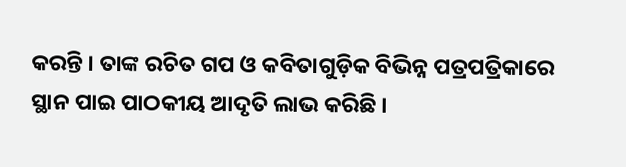କରନ୍ତି । ତାଙ୍କ ରଚିତ ଗପ ଓ କବିତାଗୁଡ଼ିକ ବିଭିନ୍ନ ପତ୍ରପତ୍ରିକାରେ ସ୍ଥାନ ପାଇ ପାଠକୀୟ ଆଦୃତି ଲାଭ କରିଛି ।